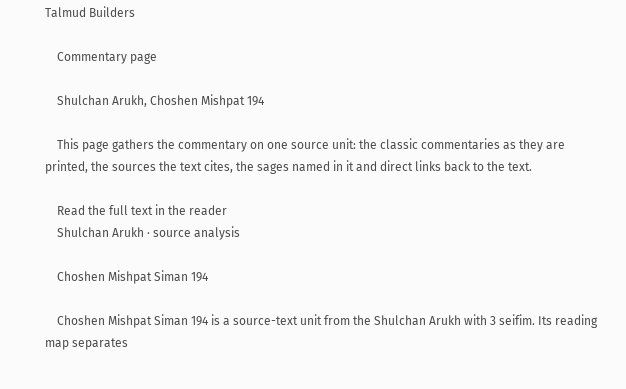Talmud Builders

    Commentary page

    Shulchan Arukh, Choshen Mishpat 194

    This page gathers the commentary on one source unit: the classic commentaries as they are printed, the sources the text cites, the sages named in it and direct links back to the text.

    Read the full text in the reader
    Shulchan Arukh · source analysis

    Choshen Mishpat Siman 194

    Choshen Mishpat Siman 194 is a source-text unit from the Shulchan Arukh with 3 seifim. Its reading map separates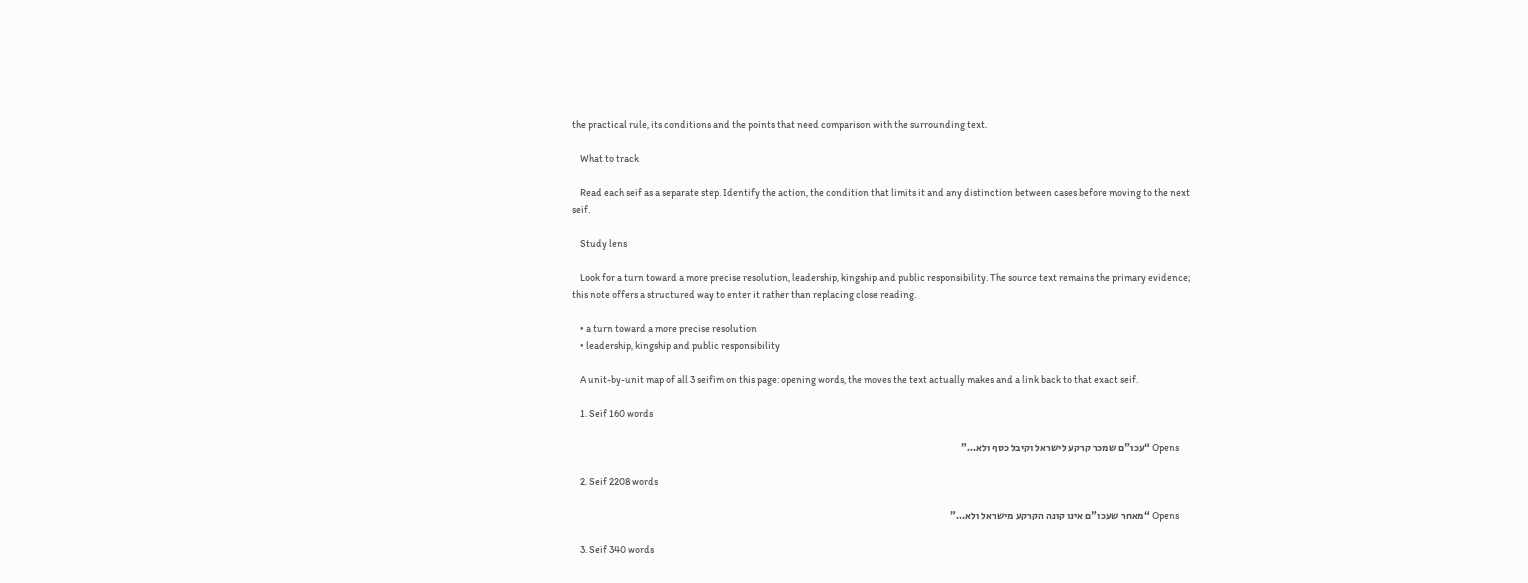the practical rule, its conditions and the points that need comparison with the surrounding text.

    What to track

    Read each seif as a separate step. Identify the action, the condition that limits it and any distinction between cases before moving to the next seif.

    Study lens

    Look for a turn toward a more precise resolution, leadership, kingship and public responsibility. The source text remains the primary evidence; this note offers a structured way to enter it rather than replacing close reading.

    • a turn toward a more precise resolution
    • leadership, kingship and public responsibility

    A unit-by-unit map of all 3 seifim on this page: opening words, the moves the text actually makes and a link back to that exact seif.

    1. Seif 160 words

      Opens “עכו"ם שמכר קרקע לישראל וקיבל כסף ולא…”

    2. Seif 2208 words

      Opens “מאחר שעכו"ם אינו קונה הקרקע מישראל ולא…”

    3. Seif 340 words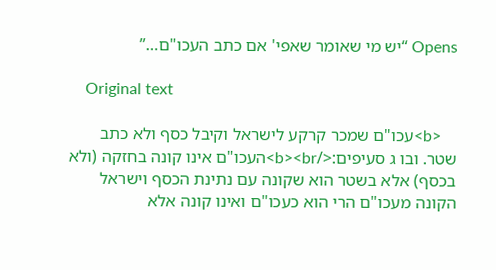Opens “יש מי שאומר שאפי' אם כתב העכו"ם…”

    Original text

    <b>עכו"ם שמכר קרקע לישראל וקיבל כסף ולא כתב שטר. ובו ג סעיפים:</b><br>העכו"ם אינו קונה בחזקה (ולא בכסף) אלא בשטר הוא שקונה עם נתינת הכסף וישראל הקונה מעכו"ם הרי הוא כעכו"ם ואינו קונה אלא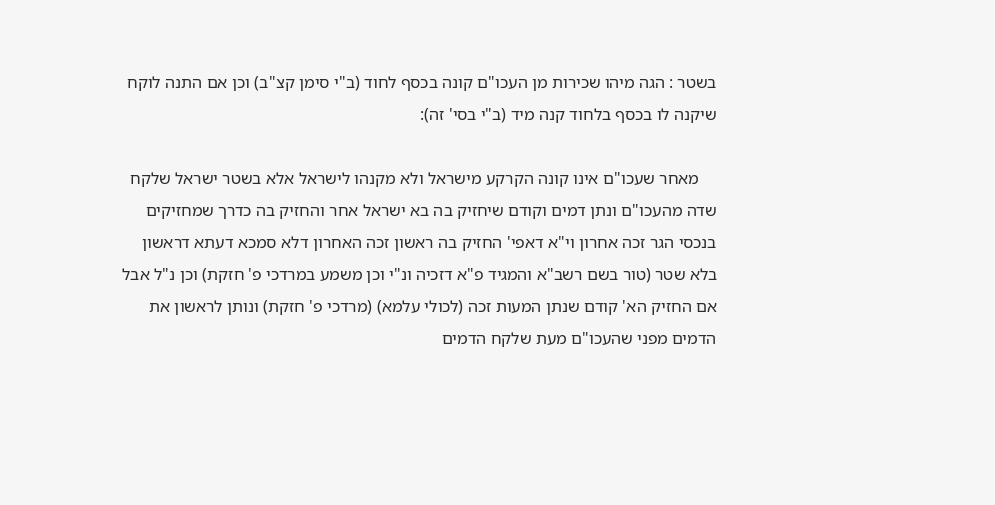בשטר : הגה מיהו שכירות מן העכו"ם קונה בכסף לחוד (ב"י סימן קצ"ב) וכן אם התנה לוקח שיקנה לו בכסף בלחוד קנה מיד (ב"י בסי' זה):

    מאחר שעכו"ם אינו קונה הקרקע מישראל ולא מקנהו לישראל אלא בשטר ישראל שלקח שדה מהעכו"ם ונתן דמים וקודם שיחזיק בה בא ישראל אחר והחזיק בה כדרך שמחזיקים בנכסי הגר זכה אחרון וי"א דאפי' החזיק בה ראשון זכה האחרון דלא סמכא דעתא דראשון בלא שטר (טור בשם רשב"א והמגיד פ"א דזכיה ונ"י וכן משמע במרדכי פ' חזקת) וכן נ"ל אבל אם החזיק הא' קודם שנתן המעות זכה (לכולי עלמא) (מרדכי פ' חזקת) ונותן לראשון את הדמים מפני שהעכו"ם מעת שלקח הדמים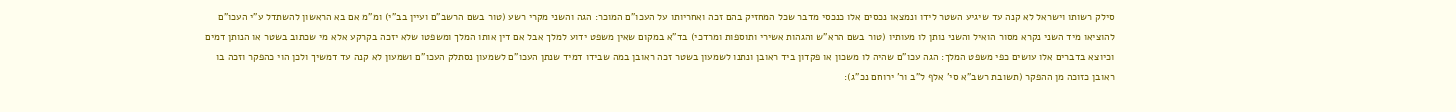סילק רשותו וישראל לא קנה עד שיגיע השטר לידו ונמצאו נכסים אלו כנכסי מדבר שכל המחזיק בהם זכה ואחריותו על העכו"ם המוכר: הגה והשני מקרי רשע (טור בשם הרשב"ם ועיין בב"י) ומ"מ אם בא הראשון להשתדל ע"י העכו"ם להוציאו מיד השני נקרא מסור הואיל והשני נותן לו מעותיו (טור בשם הרא"ש והגהות אשירי ותוספות ומרדכי) בד"א במקום שאין משפט ידוע למלך אבל אם דין אותו המלך ומשפטו שלא יזכה בקרקע אלא מי שכתוב בשטר או הנותן דמים וכיוצא בדברים אלו עושים כפי משפט המלך: הגה עכו"ם שהיה לו משכון או פקדון ביד ראובן ונתנו לשמעון בשטר זכה ראובן במה שבידו דמיד שנתן העכו"ם לשמעון נסתלק העכו"ם ושמעון לא קנה עד דמשיך ולכן הוי כהפקר וזכה בו ראובן כזוכה מן ההפקר (תשובת רשב"א סי' אלף ל"ב ור' ירוחם נכ"ג):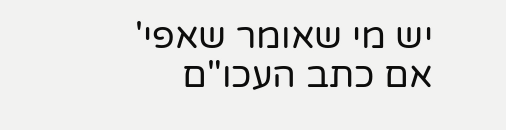יש מי שאומר שאפי' אם כתב העכו"ם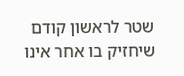שטר לראשון קודם שיחזיק בו אחר אינו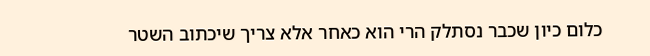כלום כיון שכבר נסתלק הרי הוא כאחר אלא צריך שיכתוב השטר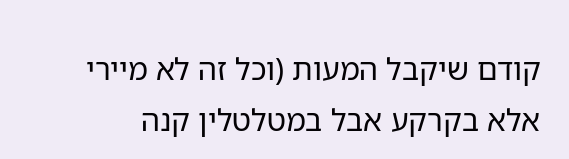קודם שיקבל המעות (וכל זה לא מיירי אלא בקרקע אבל במטלטלין קנה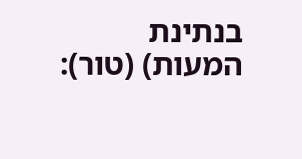בנתינת המעות) (טור):